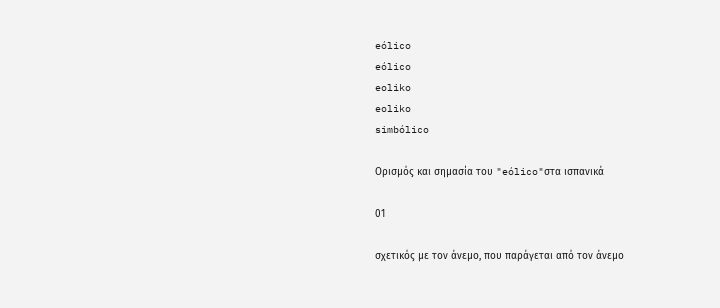eólico
eólico
eoliko
eoliko
simbólico

Ορισμός και σημασία του "eólico"στα ισπανικά

01

σχετικός με τον άνεμο, που παράγεται από τον άνεμο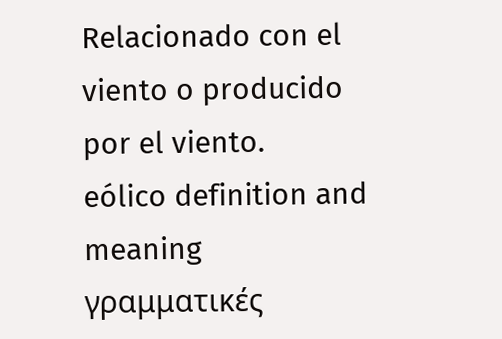Relacionado con el viento o producido por el viento.
eólico definition and meaning
γραμματικές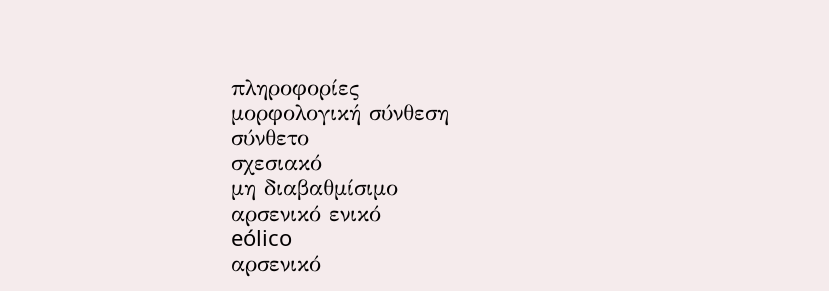πληροφορίες
μορφολογική σύνθεση
σύνθετο
σχεσιακό
μη διαβαθμίσιμο
αρσενικό ενικό
eólico
αρσενικό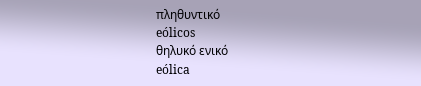πληθυντικό
eólicos
θηλυκό ενικό
eólica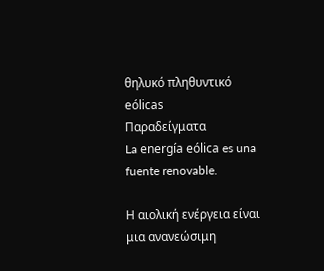θηλυκό πληθυντικό
eólicas
Παραδείγματα
La energía eólica es una fuente renovable.

Η αιολική ενέργεια είναι μια ανανεώσιμη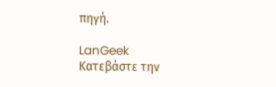πηγή.

LanGeek
Κατεβάστε την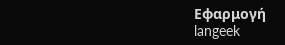Εφαρμογή
langeek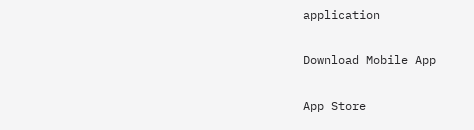application

Download Mobile App

App Store